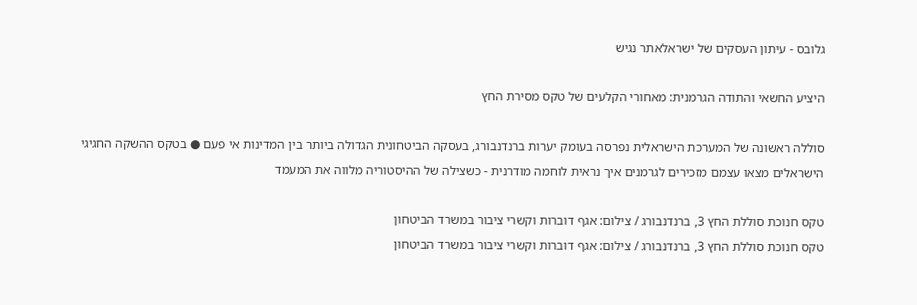גלובס - עיתון העסקים של ישראלאתר נגיש

היציע החשאי והתודה הגרמנית: מאחורי הקלעים של טקס מסירת החץ

סוללה ראשונה של המערכת הישראלית נפרסה בעומק יערות ברנדנבורג, בעסקה הביטחונית הגדולה ביותר בין המדינות אי פעם ● בטקס ההשקה החגיגי הישראלים מצאו עצמם מזכירים לגרמנים איך נראית לוחמה מודרנית - כשצילה של ההיסטוריה מלווה את המעמד

טקס חנוכת סוללת החץ 3, ברנדנבורג / צילום: אגף דוברות וקשרי ציבור במשרד הביטחון
טקס חנוכת סוללת החץ 3, ברנדנבורג / צילום: אגף דוברות וקשרי ציבור במשרד הביטחון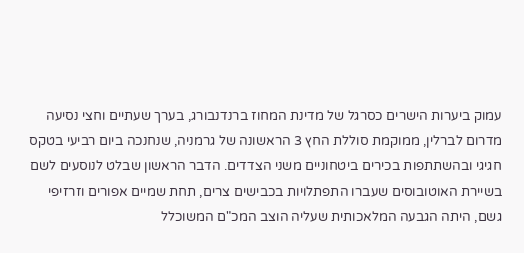עמוק ביערות הישרים כסרגל של מדינת המחוז ברנדנבורג, בערך שעתיים וחצי נסיעה מדרום לברלין, ממוקמת סוללת החץ 3 הראשונה של גרמניה, שנחנכה ביום רביעי בטקס חגיגי ובהשתתפות בכירים ביטחוניים משני הצדדים. הדבר הראשון שבלט לנוסעים לשם בשיירת האוטובוסים שעברו התפתלויות בכבישים צרים, תחת שמיים אפורים וזרזיפי גשם, היתה הגבעה המלאכותית שעליה הוצב המכ"ם המשוכלל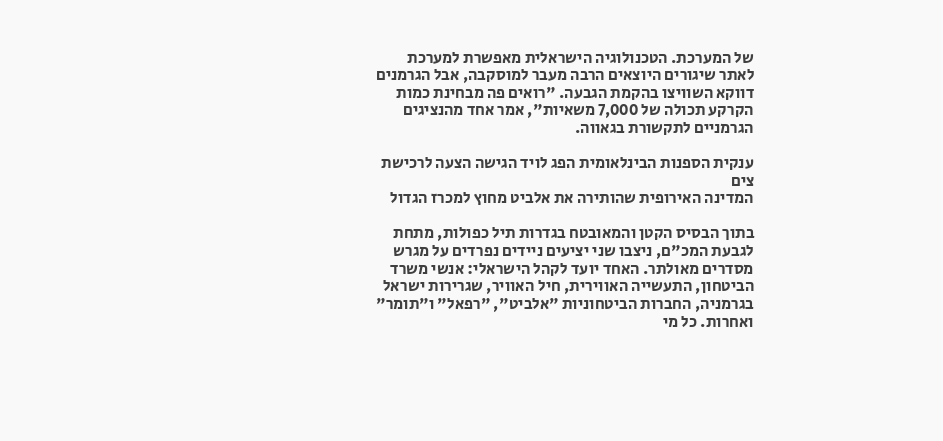של המערכת. הטכנולוגיה הישראלית מאפשרת למערכת לאתר שיגורים היוצאים הרבה מעבר למוסקבה, אבל הגרמנים דווקא השוויצו בהקמת הגבעה. "רואים פה מבחינת כמות הקרקע תכולה של 7,000 משאיות", אמר אחד מהנציגים הגרמניים לתקשורת בגאווה.

ענקית הספנות הבינלאומית הפג לויד הגישה הצעה לרכישת צים
המדינה האירופית שהותירה את אלביט מחוץ למכרז הגדול

בתוך הבסיס הקטן והמאובטח בגדרות תיל כפולות, מתחת לגבעת המכ"ם, ניצבו שני יציעים ניידים נפרדים על מגרש מסדרים מאולתר. האחד יועד לקהל הישראלי: אנשי משרד הביטחון, התעשייה האווירית, חיל האוויר, שגרירות ישראל בגרמניה, החברות הביטחוניות "אלביט", "רפאל" ו"תומר" ואחרות. כל מי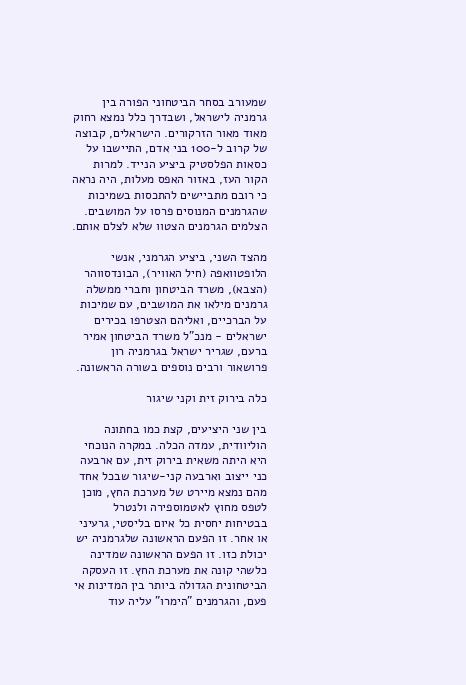שמעורב בסחר הביטחוני הפורה בין גרמניה לישראל, ושבדרך כלל נמצא רחוק מאוד מאור הזרקורים. הישראלים, קבוצה של קרוב ל-100 בני אדם, התיישבו על כסאות הפלסטיק ביציע הנייד. למרות הקור העז, באזור האפס מעלות, היה נראה כי רובם מתביישים להתכסות בשמיכות שהגרמנים המנוסים פרסו על המושבים. הצלמים הגרמנים הצטוו שלא לצלם אותם.

מהצד השני, ביציע הגרמני, אנשי הלופטוואפה (חיל האוויר), הבונדסווהר (הצבא), משרד הביטחון וחברי ממשלה גרמנים מילאו את המושבים, עם שמיכות על הברכיים, ואליהם הצטרפו בכירים ישראלים - מנכ"ל משרד הביטחון אמיר ברעם, שגריר ישראל בגרמניה רון פרושאור ורבים נוספים בשורה הראשונה.

כלה בירוק זית וקני שיגור

בין שני היציעים, קצת כמו בחתונה הוליוודית, עמדה הכלה. במקרה הנוכחי היא היתה משאית בירוק זית, עם ארבעה כני ייצוב וארבעה קני-שיגור שבכל אחד מהם נמצא מיירט של מערכת החץ, מוכן לטפס מחוץ לאטמוספירה ולנטרל בבטיחות יחסית כל איום בליסטי, גרעיני או אחר. זו הפעם הראשונה שלגרמניה יש יכולת כזו. זו הפעם הראשונה שמדינה כלשהי קונה את מערכת החץ. זו העסקה הביטחונית הגדולה ביותר בין המדינות אי פעם, והגרמנים "הימרו" עליה עוד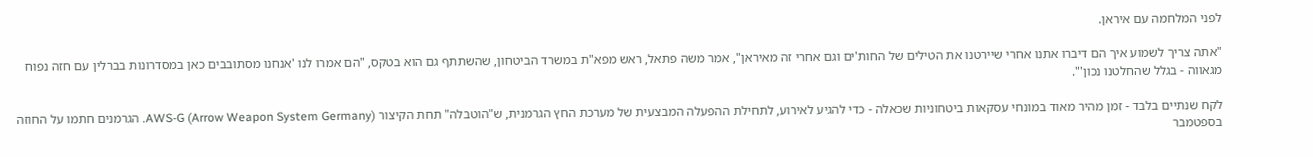לפני המלחמה עם איראן.

"אתה צריך לשמוע איך הם דיברו אתנו אחרי שיירטנו את הטילים של החות'ים וגם אחרי זה מאיראן", אמר משה פתאל, ראש מפא"ת במשרד הביטחון, שהשתתף גם הוא בטקס, "הם אמרו לנו 'אנחנו מסתובבים כאן במסדרונות בברלין עם חזה נפוח מגאווה - בגלל שהחלטנו נכון'".

לקח שנתיים בלבד - זמן מהיר מאוד במונחי עסקאות ביטחוניות שכאלה - כדי להגיע לאירוע, לתחילת ההפעלה המבצעית של מערכת החץ הגרמנית, ש"הוטבלה" תחת הקיצור AWS-G (Arrow Weapon System Germany). הגרמנים חתמו על החוזה בספטמבר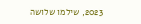2023, שילמו שלושה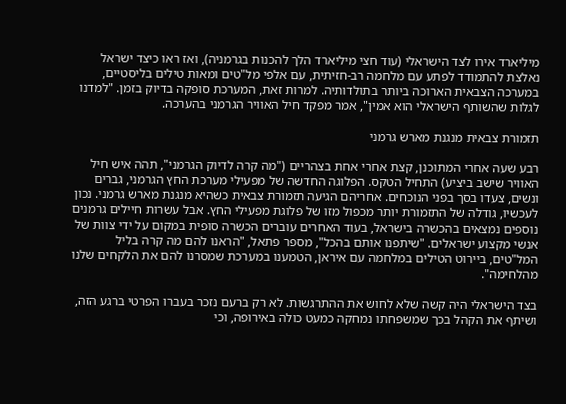מיליארד אירו לצד הישראלי (עוד חצי מיליארד הלך להכנות בגרמניה), ואז ראו כיצד ישראל נאלצת להתמודד לפתע עם מלחמה רב-חזיתית, עם אלפי מל"טים ומאות טילים בליסטיים, במערכה הצבאית הארוכה ביותר בתולדותיה. למרות זאת, המערכת סופקה בדיוק בזמן. "למדנו לגלות שהשותף הישראלי הוא אמין", אמר מפקד חיל האוויר הגרמני בהערכה.

תזמורת צבאית מנגנת מארש גרמני

רבע שעה אחרי המתוכנן, קצת אחרי אחת בצהריים ("מה קרה לדיוק הגרמני", תהה איש חיל האוויר שישב ביציע) התחיל הטקס. הפלוגה החדשה של מפעילי מערכת החץ הגרמני, גברים ונשים, צעדו בסך בפני הנוכחים. אחריהם הגיעה תזמורת צבאית כשהיא מנגנת מארש גרמני. נכון לעכשיו, גודלה של התזמורת יותר מכפול מזו של פלוגת מפעילי החץ. אבל עשרות חיילים גרמנים נוספים נמצאים בהכשרה בישראל, בעוד האחרים עוברים הכשרה סופית במקום על ידי צוות של אנשי מקצוע ישראלים. "שיתפנו אותם בהכל", מספר פתאל, "הראנו להם מה קרה בליל המל"טים, ביירוט הטילים במלחמה עם איראן, הטמענו במערכת שמסרנו להם את הלקחים שלנו מהלחימה".

בצד הישראלי היה קשה שלא לחוש את ההתרגשות. לא רק ברעם נזכר בעברו הפרטי ברגע הזה, ושיתף את הקהל בכך שמשפחתו נמחקה כמעט כולה באירופה, וכי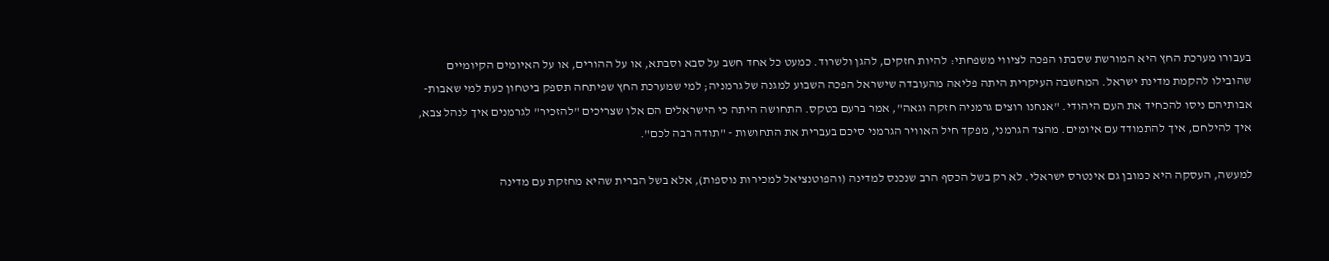בעבורו מערכת החץ היא המורשת שסבתו הפכה לציווי משפחתי: להיות חזקים, להגן ולשרוד. כמעט כל אחד חשב על סבא וסבתא, או על ההורים, או על האיומים הקיומיים שהובילו להקמת מדינת ישראל. המחשבה העיקרית היתה פליאה מהעובדה שישראל הפכה השבוע למגנה של גרמניה; למי שמערכת החץ שפיתחה תספק ביטחון כעת למי שאבות-אבותיהם ניסו להכחיד את העם היהודי. "אנחנו רוצים גרמניה חזקה וגאה", אמר ברעם בטקס. התחושה היתה כי הישראלים הם אלו שצריכים "להזכיר" לגרמנים איך לנהל צבא, איך להילחם, איך להתמודד עם איומים. מהצד הגרמני, מפקד חיל האוויר הגרמני סיכם בעברית את התחושות - "תודה רבה לכם".

למעשה, העסקה היא כמובן גם אינטרס ישראלי. לא רק בשל הכסף הרב שנכנס למדינה (והפוטנציאל למכירות נוספות), אלא בשל הברית שהיא מחזקת עם מדינה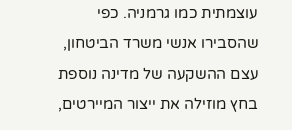עוצמתית כמו גרמניה. כפי שהסבירו אנשי משרד הביטחון, עצם ההשקעה של מדינה נוספת בחץ מוזילה את ייצור המיירטים,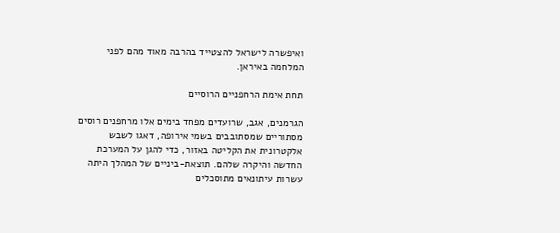ואיפשרה לישראל להצטייד בהרבה מאוד מהם לפני המלחמה באיראן.

תחת אימת הרחפניים הרוסיים

הגרמנים, אגב, שרועדים מפחד בימים אלו מרחפנים רוסים מסתוריים שמסתובבים בשמי אירופה, דאגו לשבש אלקטרונית את הקליטה באזור, כדי להגן על המערכת החדשה והיקרה שלהם. תוצאת-ביניים של המהלך היתה עשרות עיתונאים מתוסכלים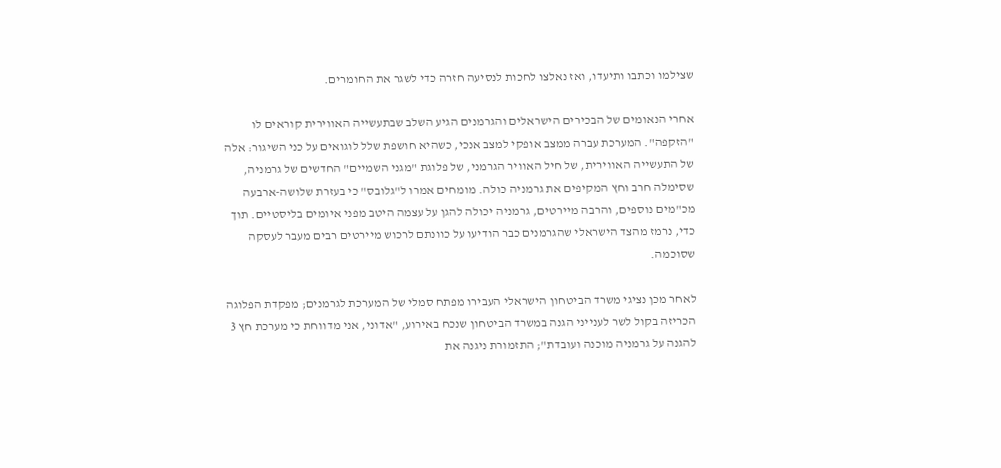שצילמו וכתבו ותיעדו, ואז נאלצו לחכות לנסיעה חזרה כדי לשגר את החומרים.

אחרי הנאומים של הבכירים הישראלים והגרמנים הגיע השלב שבתעשייה האווירית קוראים לו "הזקפה". המערכת עברה ממצב אופקי למצב אנכי, כשהיא חושפת שלל לוגואים על כני השיגור: אלה של התעשייה האווירית, של חיל האוויר הגרמני, של פלוגת "מגני השמיים" החדשים של גרמניה, שסימלה חרב וחץ המקיפים את גרמניה כולה. מומחים אמרו ל"גלובס" כי בעזרת שלושה-ארבעה מכ"מים נוספים, והרבה מיירטים, גרמניה יכולה להגן על עצמה היטב מפני איומים בליסטיים. תוך כדי, נרמז מהצד הישראלי שהגרמנים כבר הודיעו על כוונתם לרכוש מיירטים רבים מעבר לעסקה שסוכמה.

לאחר מכן נציגי משרד הביטחון הישראלי העבירו מפתח סמלי של המערכת לגרמנים; מפקדת הפלוגה הכריזה בקול לשר לענייני הגנה במשרד הביטחון שנכח באירוע, "אדוני, אני מדווחת כי מערכת חץ 3 להגנה על גרמניה מוכנה ועובדת"; התזמורת ניגנה את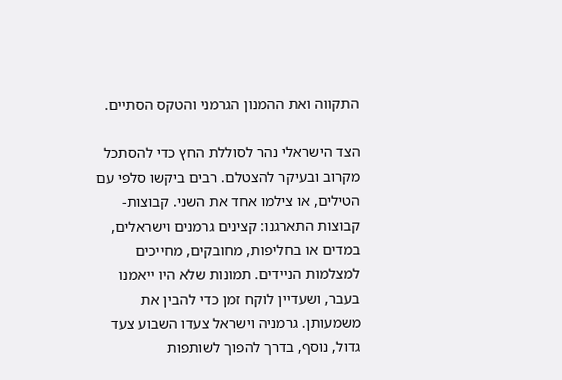התקווה ואת ההמנון הגרמני והטקס הסתיים.

הצד הישראלי נהר לסוללת החץ כדי להסתכל מקרוב ובעיקר להצטלם. רבים ביקשו סלפי עם הטילים, או צילמו אחד את השני. קבוצות-קבוצות התארגנו: קצינים גרמנים וישראלים, במדים או בחליפות, מחובקים, מחייכים למצלמות הניידים. תמונות שלא היו ייאמנו בעבר, ושעדיין לוקח זמן כדי להבין את משמעותן. גרמניה וישראל צעדו השבוע צעד גדול, נוסף, בדרך להפוך לשותפות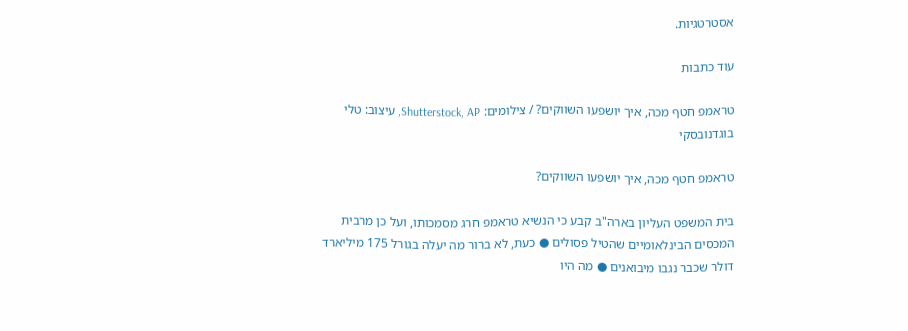אסטרטגיות.

עוד כתבות

טראמפ חטף מכה, איך יושפעו השווקים? / צילומים: Shutterstock, AP, עיצוב: טלי בוגדנובסקי

טראמפ חטף מכה, איך יושפעו השווקים?

בית המשפט העליון בארה"ב קבע כי הנשיא טראמפ חרג מסמכותו, ועל כן מרבית המכסים הבינלאומיים שהטיל פסולים ● כעת, לא ברור מה יעלה בגורל 175 מיליארד דולר שכבר נגבו מיבואנים ● מה היו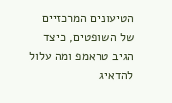הטיעונים המרכזיים של השופטים, כיצד הגיב טראמפ ומה עלול להדאיג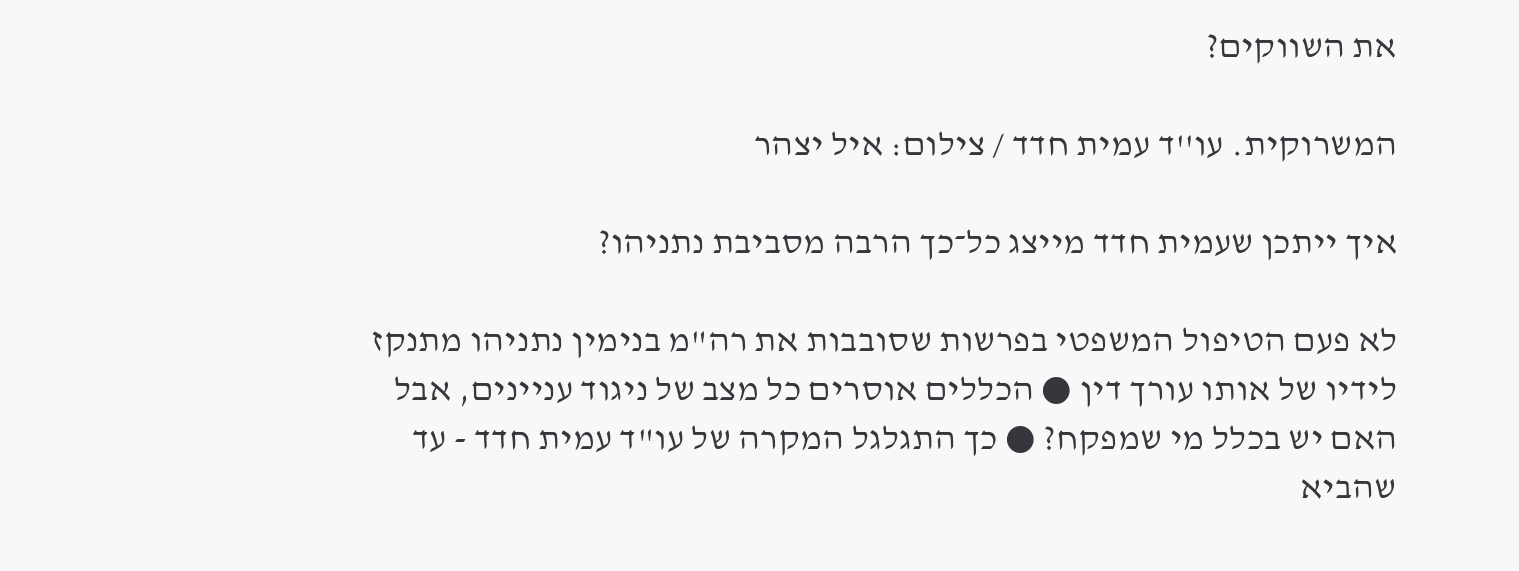את השווקים?

המשרוקית. עו''ד עמית חדד / צילום: איל יצהר

איך ייתכן שעמית חדד מייצג כל־כך הרבה מסביבת נתניהו?

לא פעם הטיפול המשפטי בפרשות שסובבות את רה"מ בנימין נתניהו מתנקז לידיו של אותו עורך דין ● הכללים אוסרים כל מצב של ניגוד עניינים, אבל האם יש בכלל מי שמפקח? ● כך התגלגל המקרה של עו"ד עמית חדד - עד שהביא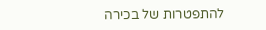להתפטרות של בכירה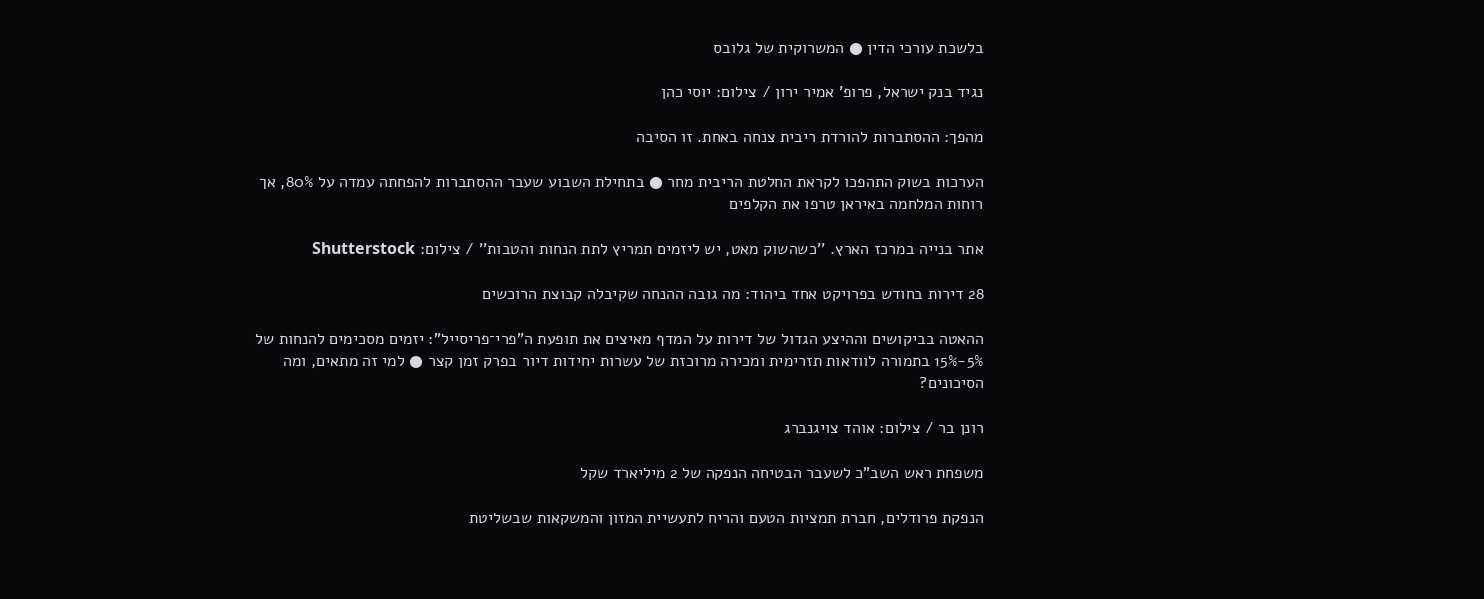בלשכת עורכי הדין ● המשרוקית של גלובס

נגיד בנק ישראל, פרופ' אמיר ירון / צילום: יוסי כהן

מהפך: ההסתברות להורדת ריבית צנחה באחת. זו הסיבה

הערכות בשוק התהפכו לקראת החלטת הריבית מחר ● בתחילת השבוע שעבר ההסתברות להפחתה עמדה על 80%, אך רוחות המלחמה באיראן טרפו את הקלפים

אתר בנייה במרכז הארץ. ''כשהשוק מאט, יש ליזמים תמריץ לתת הנחות והטבות'' / צילום: Shutterstock

28 דירות בחודש בפרויקט אחד ביהוד: מה גובה ההנחה שקיבלה קבוצת הרוכשים

ההאטה בביקושים וההיצע הגדול של דירות על המדף מאיצים את תופעת ה"פרי־פריסייל": יזמים מסכימים להנחות של 5%-15% בתמורה לוודאות תזרימית ומכירה מרוכזת של עשרות יחידות דיור בפרק זמן קצר ● למי זה מתאים, ומה הסיכונים?

רונן בר / צילום: אוהד צויגנברג

משפחת ראש השב"כ לשעבר הבטיחה הנפקה של 2 מיליארד שקל

הנפקת פרודלים, חברת תמציות הטעם והריח לתעשיית המזון והמשקאות שבשליטת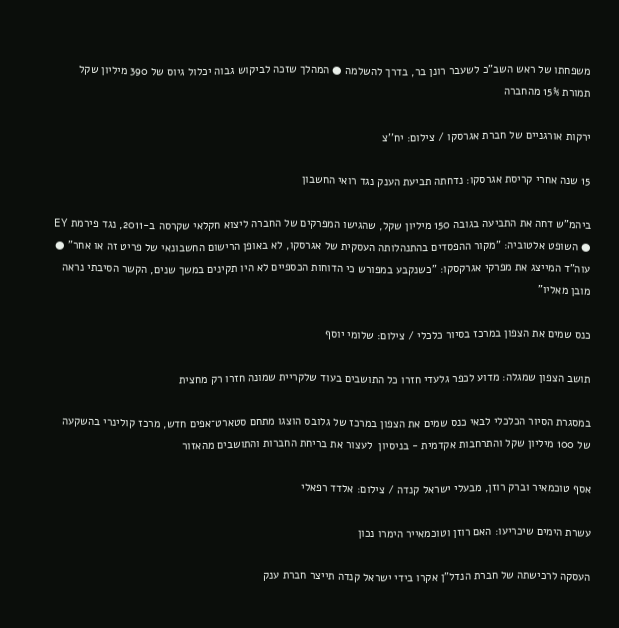משפחתו של ראש השב"כ לשעבר רונן בר, בדרך להשלמה ● המהלך שזכה לביקוש גבוה יכלול גיוס של 390 מיליון שקל תמורת 15% מהחברה

ירקות אורגניים של חברת אגרסקו / צילום: יח''צ

15 שנה אחרי קריסת אגרסקו: נדחתה תביעת הענק נגד רואי החשבון

ביהמ"ש דחה את התביעה בגובה 150 מיליון שקל, שהגישו המפרקים של החברה ליצוא חקלאי שקרסה ב-2011, נגד פירמת EY ● השופט אלטוביה: "מקור ההפסדים בהתנהלותה העסקית של אגרסקו, לא באופן הרישום החשבונאי של פריט זה או אחר" ● עוה"ד המייצג את מפרקי אגרקסקו: "כשנקבע במפורש כי הדוחות הכספיים לא היו תקינים במשך שנים, הקשר הסיבתי נראה מובן מאליו"

כנס שמים את הצפון במרכז בסיור כלכלי / צילום: שלומי יוסף

תושב הצפון שמגלה: מדוע לכפר גלעדי חזרו כל התושבים בעוד שלקריית שמונה חזרו רק מחצית

במסגרת הסיור הכלכלי לבאי כנס שמים את הצפון במרכז של גלובס הוצגו מתחם סטארט־אפים חדש, מרכז קולינרי בהשקעה של 100 מיליון שקל והתרחבות אקדמית - בניסיון  לעצור את בריחת החברות והתושבים מהאזור

אסף טוכמאיר וברק רוזן, מבעלי ישראל קנדה / צילום: אלדד רפאלי

עשרת הימים שיכריעו: האם רוזן וטוכמאייר הימרו נכון

העסקה לרכישתה של חברת הנדל"ן אקרו בידי ישראל קנדה תייצר חברת ענק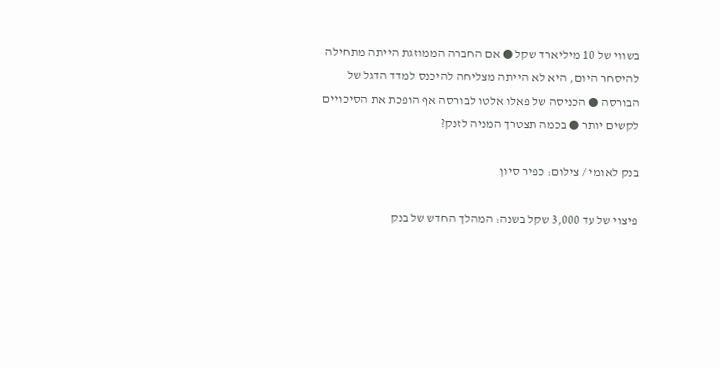בשווי של 10 מיליארד שקל ● אם החברה הממוזגת הייתה מתחילה להיסחר היום, היא לא הייתה מצליחה להיכנס למדד הדגל של הבורסה ● הכניסה של פאלו אלטו לבורסה אף הופכת את הסיכויים לקשים יותר ● בכמה תצטרך המניה לזנק?

בנק לאומי / צילום: כפיר סיון

פיצוי של עד 3,000 שקל בשנה: המהלך החדש של בנק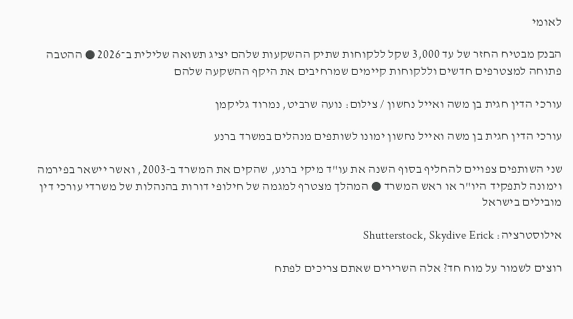לאומי

הבנק מבטיח החזר של עד 3,000 שקל ללקוחות שתיק ההשקעות שלהם יציג תשואה שלילית ב־2026 ● ההטבה פתוחה למצטרפים חדשים וללקוחות קיימים שמרחיבים את היקף ההשקעה שלהם

עורכי הדין חגית בן משה ואייל נחשון / צילום: נועה שרביט, נמרוד גליקמן

עורכי הדין חגית בן משה ואייל נחשון ימונו לשותפים מנהלים במשרד ברנע

שני השותפים צפויים להחליף בסוף השנה את עו"ד מיקי ברנע, שהקים את המשרד ב-2003, ואשר יישאר בפירמה וימונה לתפקיד היו"ר או ראש המשרד ● המהלך מצטרף למגמה של חילופי דורות בהנהלות של משרדי עורכי דין מובילים בישראל

אילוסטרציה: Shutterstock, Skydive Erick

רוצים לשמור על מוח חד? אלה השרירים שאתם צריכים לפתח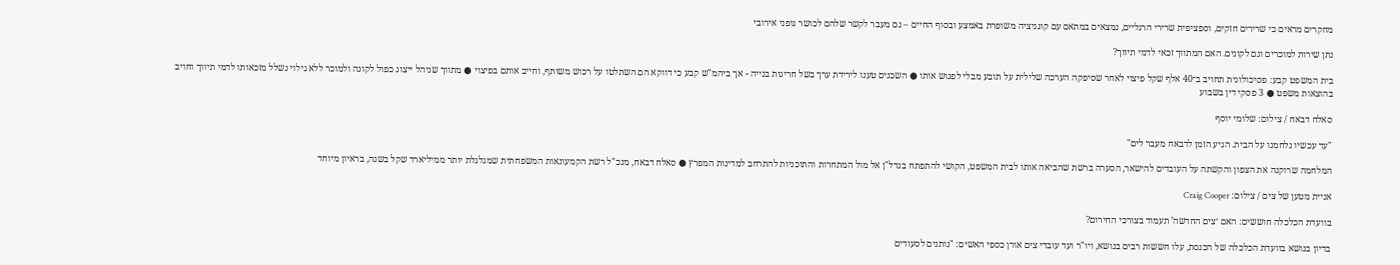מחקרים מראים כי שרירים חזקים, וספציפית שרירי הרגליים, נמצאים במתאם עם קוגניציה משופרת באמצע ובסוף החיים – גם מעבר לקשר שלהם לכושר גופני אירובי

נתן שירות למוכרים וגם לקונים. האם המתווך זכאי לדמי תיווך?

בית המשפט קבע: פסיכולוגית תחויב ב־40 אלף שקל פיצוי לאחר שסיפקה הערכה שלילית על תובע מבלי לפגוש אותו ● השכנים טענו לירידת ערך בשל חריגות בנייה - אך ביהמ"ש קבע כי דווקא הם השתלטו על רכוש משותף, וחייב אותם בפיצוי ● מתווך שניהל ייצוג כפול לקונה ולמוכר ללא גילוי נשלל מזכאותו לדמי תיווך וחויב בהוצאות משפט ● 3 פסקי דין בשבוע

סאלח דבאח / צילום: שלומי יוסף

"עד עכשיו נלחמנו על הבית. הגיע הזמן לדבאח מעבר לים"

המלחמה שרוקנה את הצפון והקשתה על העובדים להישאר, הסערה ברשת שהביאה אותו לבית המשפט, הקושי להתפתח בנדל"ן אל מול המתחרות והתוכניות להתרחב למדינות המפרץ ● סאלח דבאח, מנכ"ל רשת הקמעונאות המשפחתית שמגלגלת יותר ממיליארד שקל בשנה, בראיון מיוחד

אניית מטען של צים / צילום: Craig Cooper

בוועדת הכלכלה חוששים: האם ‘צים החדשה’ תעמוד בצורכי החירום?

בדיון בנושא בוועדת הכלכלה של הכנסת, עלו חששות רבים בנושא, ויו"ר ועד עובדי צים אורן כספי האשים: "נותנים לסעודים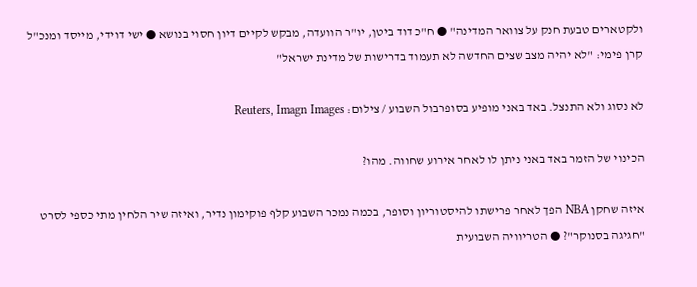ולקטארים טבעת חנק על צוואר המדינה" ● ח"כ דוד ביטן, יו"ר הוועדה, מבקש לקיים דיון חסוי בנושא ● ישי דוידי, מייסד ומנכ"ל קרן פימי: "לא יהיה מצב שצים החדשה לא תעמוד בדרישות של מדינת ישראל"

לא נסוג ולא התנצל. באד באני מופיע בסופרבול השבוע / צילום: Reuters, Imagn Images

הכינוי של הזמר באד באני ניתן לו לאחר אירוע שחווה. מהו?

איזה שחקן NBA הפך לאחר פרישתו להיסטוריון וסופר, בכמה נמכר השבוע קלף פוקימון נדיר, ואיזה שיר הלחין מתי כספי לסרט "חגיגה בסנוקר"? ● הטריוויה השבועית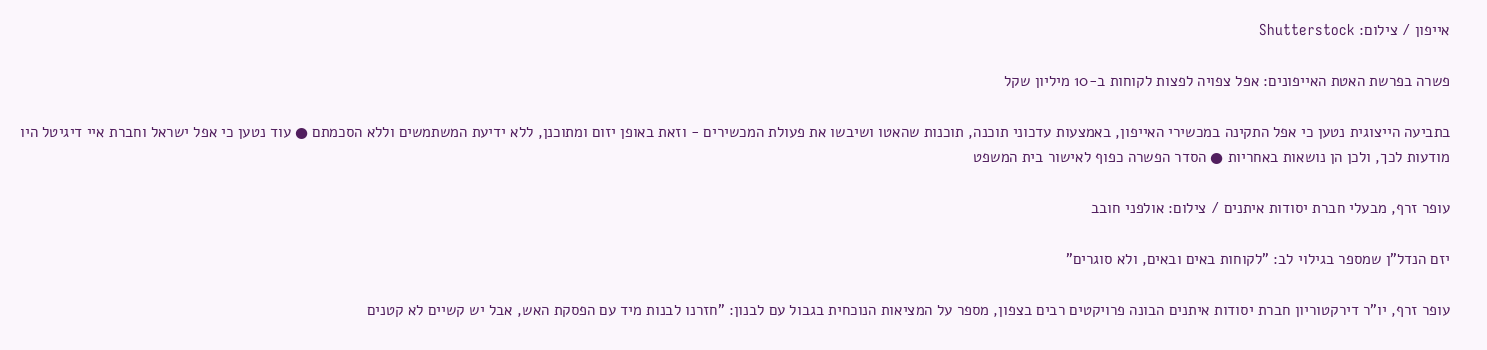אייפון / צילום: Shutterstock

פשרה בפרשת האטת האייפונים: אפל צפויה לפצות לקוחות ב-10 מיליון שקל

בתביעה הייצוגית נטען כי אפל התקינה במכשירי האייפון, באמצעות עדכוני תוכנה, תוכנות שהאטו ושיבשו את פעולת המכשירים - וזאת באופן יזום ומתוכנן, ללא ידיעת המשתמשים וללא הסכמתם ● עוד נטען כי אפל ישראל וחברת איי דיגיטל היו מודעות לכך, ולכן הן נושאות באחריות ● הסדר הפשרה כפוף לאישור בית המשפט

עופר זרף, מבעלי חברת יסודות איתנים / צילום: אולפני חובב

יזם הנדל"ן שמספר בגילוי לב: "לקוחות באים ובאים, ולא סוגרים"

עופר זרף, יו"ר דירקטוריון חברת יסודות איתנים הבונה פרויקטים רבים בצפון, מספר על המציאות הנוכחית בגבול עם לבנון: "חזרנו לבנות מיד עם הפסקת האש, אבל יש קשיים לא קטנים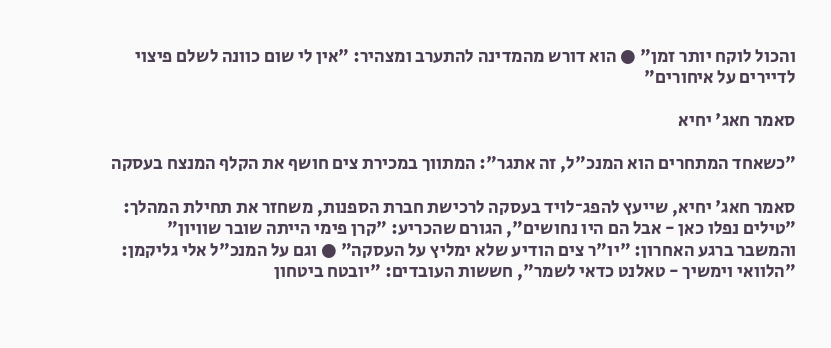והכול לוקח יותר זמן" ● הוא דורש מהמדינה להתערב ומצהיר: "אין לי שום כוונה לשלם פיצוי לדיירים על איחורים"

סאמר חאג' יחיא

"כשאחד המתחרים הוא המנכ"ל, זה אתגר": המתווך במכירת צים חושף את הקלף המנצח בעסקה

סאמר חאג' יחיא, שייעץ להפג־לויד בעסקה לרכישת חברת הספנות, משחזר את תחילת המהלך: "טילים נפלו כאן - אבל הם היו נחושים", הגורם שהכריע: "קרן פימי הייתה שובר שוויון" והמשבר ברגע האחרון: "יו"ר צים הודיע שלא ימליץ על העסקה" ● וגם על המנכ"ל אלי גליקמן: "הלוואי וימשיך - טאלנט כדאי לשמר", חששות העובדים: "יובטח ביטחון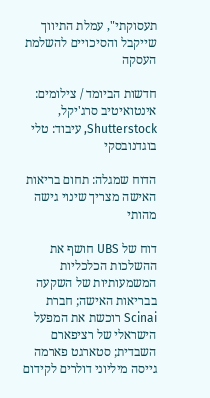תעסוקתי", עמלת התיווך שייקבל והסיכויים להשלמת העסקה

חדשות הביומד / צילומים: אינטואיטיב סרג'יקל, Shutterstock, עיבוד: טלי בוגדנובסקי

הדוח שמגלה: תחום בריאות האישה מצריך שינוי גישה מהותי

דוח של UBS חושף את ההשלכות הכלכליות המשמעותיות של השקעה בבריאות האישה; חברת Scinai רוכשת את המפעל הישראלי של רציפארם השבדית; סטארגט פארמה גייסה מיליוני דולרים לקידום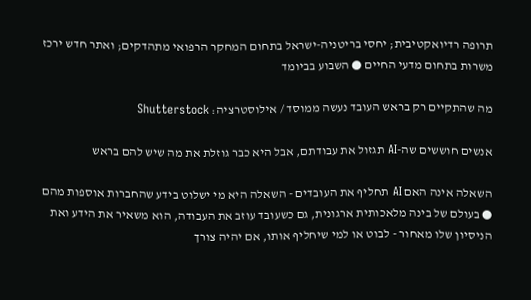תרופה רדיואקטיבית; יחסי בריטניה-ישראל בתחום המחקר הרפואי מתהדקים; ואתר חדש ירכז משרות בתחום מדעי החיים ● השבוע בביומד

מה שהתקיים רק בראש העובד נעשה ממוסד / אילוסטרציה: Shutterstock

אנשים חוששים שה-AI תגזול את עבודתם, אבל היא כבר גוזלת את מה שיש להם בראש

השאלה אינה האם AI תחליף את העובדים - השאלה היא מי ישלוט בידע שהחברות אוספות מהם ● בעולם של בינה מלאכותית ארגונית, גם כשעובד עוזב את העבודה, הוא משאיר את הידע ואת הניסיון שלו מאחור - לבוט או למי שיחליף אותו, אם יהיה צורך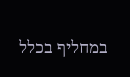במחליף בכלל